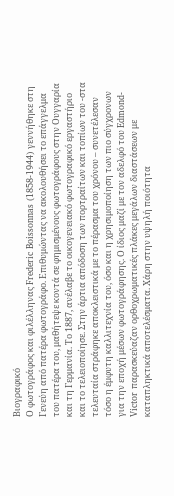Βιογραφικό
Ο φωτογράφος και φιλέλληνας Frederic Boissonnas (1858-1944) γεννήθηκε στη Γενεύη από πατέρα φωτογράφο. Επιθυμώντας να ακολουθήσει το επάγγελμα του πατέρα του, μαθήτεψε κοντά σε φημισμένους φωτογράφους στην Ουγγαρία και τη Γερμανία. Το 1887, ανέλαβε το οικογενειακό φωτογραφικό εργαστήριο και το τελειοποίησε. Στην άρτια απόδοση των πορτραίτων και τοπίων του -στα τελευταία στράφηκε αποκλειστικά με το πέρασμα του χρόνου – συνετέλεσαν τόσο η έμφυτη καλλιτεχνία του, όσο και η χρησιμοποίηση των πιο σύγχρονων για την εποχή μέσων φωτογράφησης. Ο ίδιος μαζί με τον αδελφό του Edmond-Victor παρασκεύαζαν ορθοχρωματικές πλάκες μεγάλων διαστάσεων με καταπληκτικά αποτελέσματα. Χάρη στην υψηλή ποιότητα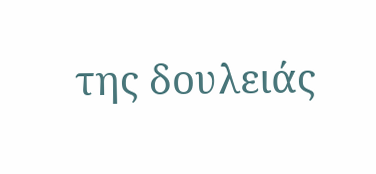της δουλειάς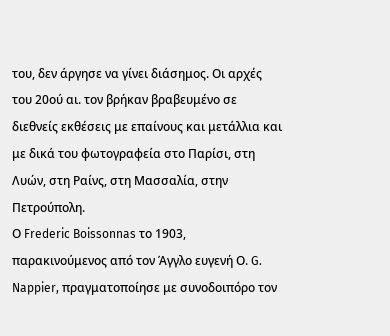του, δεν άργησε να γίνει διάσημος. Οι αρχές του 20ού αι. τον βρήκαν βραβευμένο σε διεθνείς εκθέσεις με επαίνους και μετάλλια και με δικά του φωτογραφεία στο Παρίσι, στη Λυών, στη Ραίνς, στη Μασσαλία, στην Πετρούπολη.
Ο Frederic Boissonnas το 1903, παρακινούμενος από τον Άγγλο ευγενή Ο. G. Nappier, πραγματοποίησε με συνοδοιπόρο τον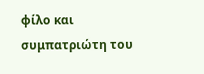φίλο και συμπατριώτη του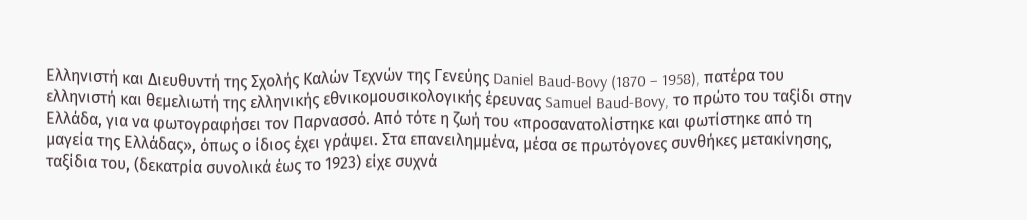Ελληνιστή και Διευθυντή της Σχολής Καλών Τεχνών της Γενεύης Daniel Baud-Bovy (1870 – 1958), πατέρα του ελληνιστή και θεμελιωτή της ελληνικής εθνικομουσικολογικής έρευνας Samuel Baud-Bovy, το πρώτο του ταξίδι στην Ελλάδα, για να φωτογραφήσει τον Παρνασσό. Από τότε η ζωή του «προσανατολίστηκε και φωτίστηκε από τη μαγεία της Ελλάδας», όπως ο ίδιος έχει γράψει. Στα επανειλημμένα, μέσα σε πρωτόγονες συνθήκες μετακίνησης, ταξίδια του, (δεκατρία συνολικά έως το 1923) είχε συχνά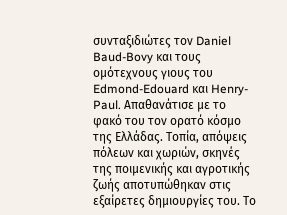συνταξιδιώτες τον Daniel Baud-Bovy και τους ομότεχνους γιους του Edmond-Edouard και Henry-Paul. Απαθανάτισε με το φακό του τον ορατό κόσμο της Ελλάδας. Τοπία, απόψεις πόλεων και χωριών, σκηνές της ποιμενικής και αγροτικής ζωής αποτυπώθηκαν στις εξαίρετες δημιουργίες του. Το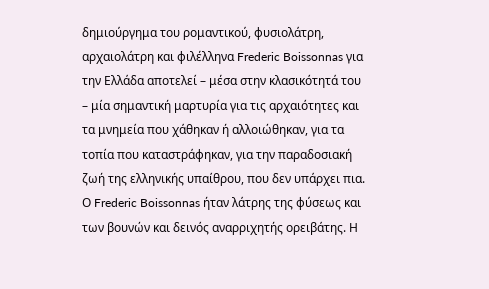δημιούργημα του ρομαντικού, φυσιολάτρη, αρχαιολάτρη και φιλέλληνα Frederic Boissonnas για την Ελλάδα αποτελεί – μέσα στην κλασικότητά του – μία σημαντική μαρτυρία για τις αρχαιότητες και τα μνημεία που χάθηκαν ή αλλοιώθηκαν, για τα τοπία που καταστράφηκαν, για την παραδοσιακή ζωή της ελληνικής υπαίθρου, που δεν υπάρχει πια.
Ο Frederic Boissonnas ήταν λάτρης της φύσεως και των βουνών και δεινός αναρριχητής ορειβάτης. Η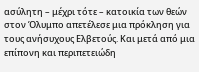ασύλητη – μέχρι τότε – κατοικία των θεών στον Όλυμπο απετέλεσε μια πρόκληση για τους ανήσυχους Ελβετούς. Και μετά από μια επίπονη και περιπετειώδη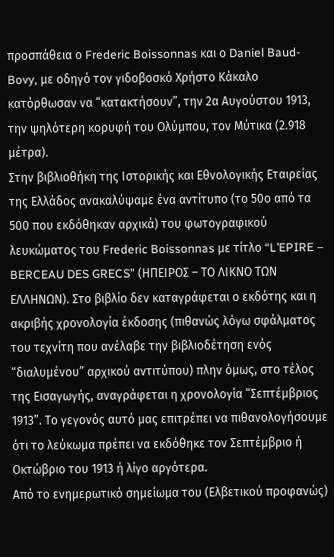προσπάθεια ο Frederic Boissonnas και ο Daniel Baud-Bovy, με οδηγό τον γιδοβοσκό Χρήστο Κάκαλο κατόρθωσαν να “κατακτήσουν”, την 2α Αυγούστου 1913, την ψηλότερη κορυφή του Ολύμπου, τον Μύτικα (2.918 μέτρα).
Στην βιβλιοθήκη της Ιστορικής και Εθνολογικής Εταιρείας της Ελλάδος ανακαλύψαμε ένα αντίτυπο (το 50ο από τα 500 που εκδόθηκαν αρχικά) του φωτογραφικού λευκώματος του Frederic Boissonnas με τίτλο “L’EPIRE – BERCEAU DES GRECS” (ΗΠΕΙΡΟΣ – ΤΟ ΛΙΚΝΟ ΤΩΝ ΕΛΛΗΝΩΝ). Στο βιβλίο δεν καταγράφεται ο εκδότης και η ακριβής χρονολογία έκδοσης (πιθανώς λόγω σφάλματος του τεχνίτη που ανέλαβε την βιβλιοδέτηση ενός “διαλυμένου” αρχικού αντιτύπου) πλην όμως, στο τέλος της Εισαγωγής, αναγράφεται η χρονολογία “Σεπτέμβριος 1913”. Το γεγονός αυτό μας επιτρέπει να πιθανολογήσουμε ότι το λεύκωμα πρέπει να εκδόθηκε τον Σεπτέμβριο ή Οκτώβριο του 1913 ή λίγο αργότερα.
Από το ενημερωτικό σημείωμα του (Ελβετικού προφανώς)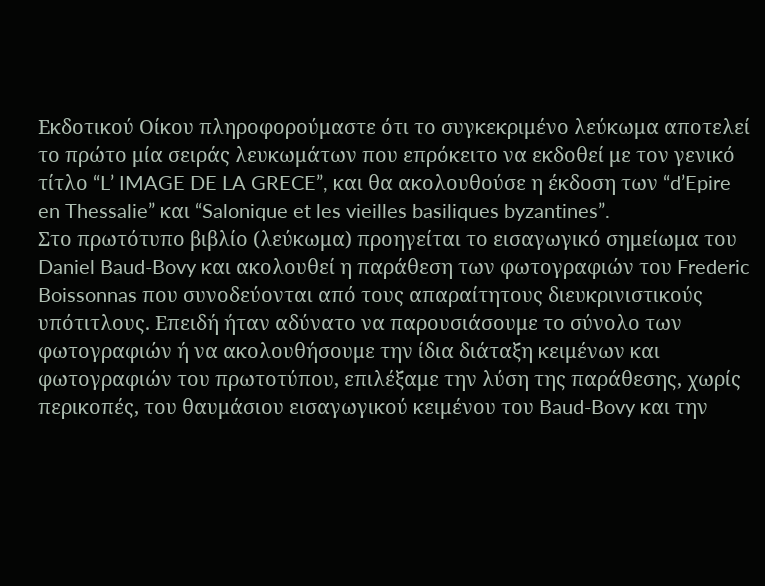Εκδοτικού Οίκου πληροφορούμαστε ότι το συγκεκριμένο λεύκωμα αποτελεί το πρώτο μία σειράς λευκωμάτων που επρόκειτο να εκδοθεί με τον γενικό τίτλο “L’ IMAGE DE LA GRECE”, και θα ακολουθούσε η έκδοση των “d’Epire en Thessalie” και “Salonique et les vieilles basiliques byzantines”.
Στο πρωτότυπο βιβλίο (λεύκωμα) προηγείται το εισαγωγικό σημείωμα του Daniel Baud-Bovy και ακολουθεί η παράθεση των φωτογραφιών του Frederic Boissonnas που συνοδεύονται από τους απαραίτητους διευκρινιστικούς υπότιτλους. Επειδή ήταν αδύνατο να παρουσιάσουμε το σύνολο των φωτογραφιών ή να ακολουθήσουμε την ίδια διάταξη κειμένων και φωτογραφιών του πρωτοτύπου, επιλέξαμε την λύση της παράθεσης, χωρίς περικοπές, του θαυμάσιου εισαγωγικού κειμένου του Baud-Bovy και την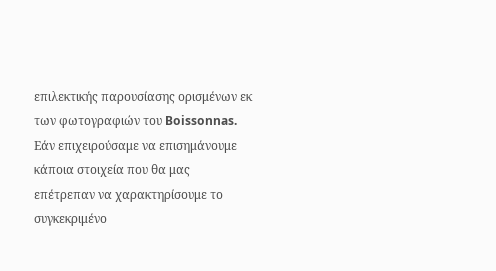επιλεκτικής παρουσίασης ορισμένων εκ των φωτογραφιών του Boissonnas.
Εάν επιχειρούσαμε να επισημάνουμε κάποια στοιχεία που θα μας επέτρεπαν να χαρακτηρίσουμε το συγκεκριμένο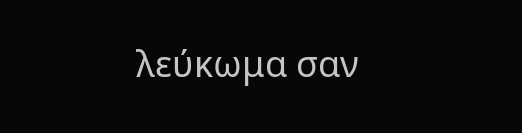λεύκωμα σαν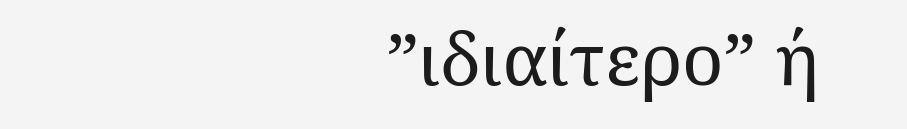”ιδιαίτερο” ή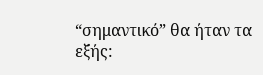“σημαντικό” θα ήταν τα εξής: